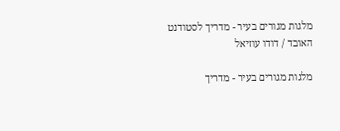מלגות מגורים בעיר - מדריך לסטודנט האובד / דודו עוזיאל

מלגות מגורים בעיר - מדריך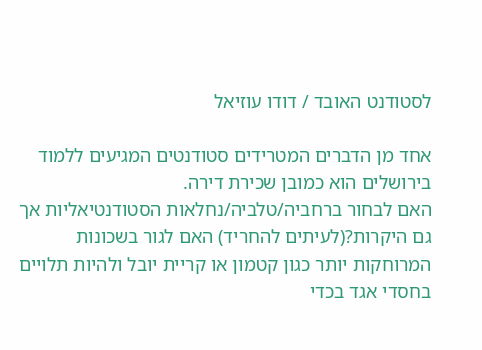לסטודנט האובד / דודו עוזיאל

אחד מן הדברים המטרידים סטודנטים המגיעים ללמוד בירושלים הוא כמובן שכירת דירה.
האם לבחור ברחביה/טלביה/נחלאות הסטודנטיאליות אך גם היקרות?(לעיתים להחריד) האם לגור בשכונות המרוחקות יותר כגון קטמון או קריית יובל ולהיות תלויים בחסדי אגד בכדי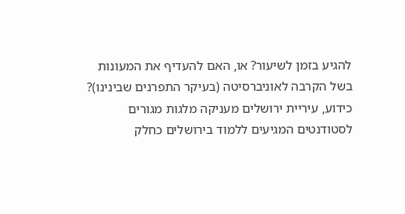להגיע בזמן לשיעור? או, האם להעדיף את המעונות בשל הקרבה לאוניברסיטה (בעיקר התפרנים שבינינו)?
כידוע, עיריית ירושלים מעניקה מלגות מגורים לסטודנטים המגיעים ללמוד בירושלים כחלק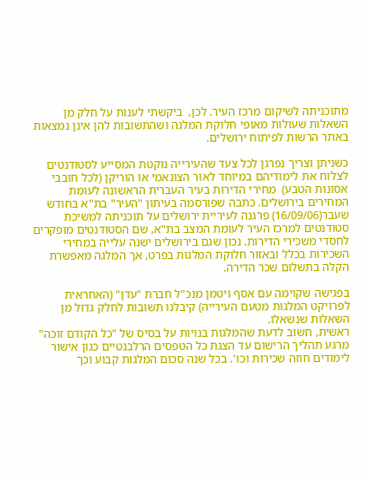מתוכניתה לשיקום מרכז העיר. לכן,  ביקשתי לענות על חלק מן השאלות שעולות מאופי חלוקת המלגה ושהתשובות להן אינן נמצאות באתר הרשות לפיתוח ירושלים.

כשניתן וצריך נפרגן לכל צעד שהעירייה נוקטת המסייע לסטודנטים לצלוח את לימודיהם במיוחד לאור הצונאמי או הוריקן (לכל חובבי אסונות הטבע)  מחירי הדירות בעיר העברית הראשונה לעומת המחירים בירושלים. כתבה שפורסמה בעיתון "העיר" בת"א בחודש שעבר(16/09/06) פרגנה לעיריית ירושלים על תוכניתה למשיכת סטודנטים למרכז העיר לעומת המצב בת"א, שם הסטודנטים מופקרים לחסדי משכירי הדירות. נכון שגם בירושלים ישנה עלייה במחירי השכירות בכלל ובאזור חלוקת המלגות בפרט, אך המלגה מאפשרת הקלה בתשלום שכר הדירה.

בפגישה שקוימה עם אסף ויטמן מנכ"ל חברת "עדן" (האחראית לפרויקט המלגות מטעם העירייה) קיבלנו תשובות לחלק גדול מן השאלות שנשאלו.
ראשית, חשוב לדעת שהמלגות בנויות על בסיס של "כל הקודם זוכה" מרגע תהליך הרישום עד הצגת כל הטפסים הרלבנטיים כגון אישור לימודים חוזה שכירות וכו'. בכל שנה סכום המלגות קבוע וכך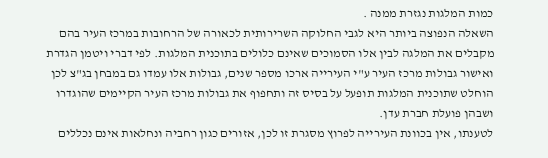כמות המלגות נגזרת ממנה .
השאלה הנפוצה ביותר היא לגבי החלוקה השרירותית לכאורה של הרחובות במרכז העיר בהם מקבלים את המלגה לבין אלו הסמוכים שאינם כלולים בתוכנית המלגות. לפי דברי ויטמן הגדרת ואישור גבולות מרכז העיר ע"י העירייה ארכו מספר שנים, גבולות אלו עמדו גם במבחן בג"צ לכן הוחלט שתוכנית המלגות תופעל על בסיס זה ותחפוף את גבולות מרכז העיר הקיימים שהוגדרו ושבהן פועלת חברת עדן.
לטענתו, אין בכוונת העירייה לפרוץ מסגרת זו לכן, אזורים כגון רחביה ונחלאות אינם נכללים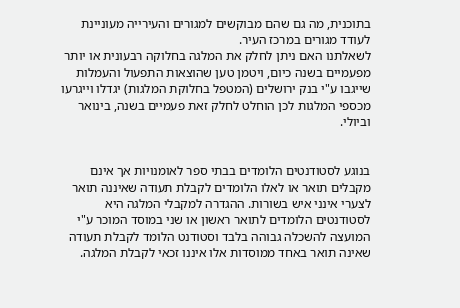בתוכנית, מה גם שהם מבוקשים למגורים והעירייה מעוניינת לעודד מגורים במרכז העיר.
לשאלתנו האם ניתן לחלק את המלגה בחלוקה רבעונית או יותר מפעמיים בשנה כיום, ויטמן טען שהוצאות התפעול והעמלות שייגבו ע"י בנק ירושלים (המטפל בחלוקת המלגות) יגדלו וייגרעו מכספי המלגות לכן הוחלט לחלק זאת פעמיים בשנה, בינואר וביולי.


בנוגע לסטודנטים הלומדים בבתי ספר לאומנויות אך אינם מקבלים תואר או לאלו הלומדים לקבלת תעודה שאיננה תואר לצערי אינני איש בשורות. ההגדרה למקבלי המלגה היא לסטודנטים הלומדים לתואר ראשון או שני במוסד המוכר ע"י המועצה להשכלה גבוהה בלבד וסטודנט הלומד לקבלת תעודה שאינה תואר באחד ממוסדות אלו איננו זכאי לקבלת המלגה.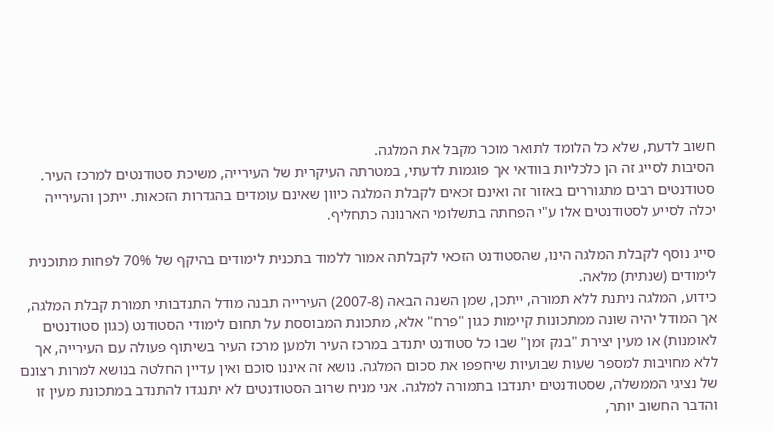חשוב לדעת, שלא כל הלומד לתואר מוכר מקבל את המלגה.
הסיבות לסייג זה הן כלכליות בוודאי אך פוגמות לדעתי, במטרתה העיקרית של העירייה, משיכת סטודנטים למרכז העיר. סטודנטים רבים מתגוררים באזור זה ואינם זכאים לקבלת המלגה כיוון שאינם עומדים בהגדרות הזכאות. ייתכן והעירייה יכלה לסייע לסטודנטים אלו ע"י הפחתה בתשלומי הארנונה כתחליף.

סייג נוסף לקבלת המלגה הינו, שהסטודנט הזכאי לקבלתה אמור ללמוד בתכנית לימודים בהיקף של 70% לפחות מתוכנית לימודים (שנתית) מלאה.
כידוע, המלגה ניתנת ללא תמורה, ייתכן, שמן השנה הבאה (2007-8) העירייה תבנה מודל התנדבותי תמורת קבלת המלגה, אך המודל יהיה שונה ממתכונות קיימות כגון "פרח" אלא, מתכונת המבוססת על תחום לימודי הסטודנט (כגון סטודנטים לאומנות) או מעין יצירת "בנק זמן" שבו כל סטודנט יתנדב במרכז העיר ולמען מרכז העיר בשיתוף פעולה עם העירייה, אך ללא מחויבות למספר שעות שבועיות שיחפפו את סכום המלגה. נושא זה איננו סוכם ואין עדיין החלטה בנושא למרות רצונם של נציגי הממשלה, שסטודנטים יתנדבו בתמורה למלגה. אני מניח שרוב הסטודנטים לא יתנגדו להתנדב במתכונת מעין זו והדבר החשוב יותר,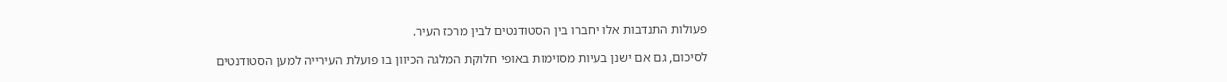פעולות התנדבות אלו יחברו בין הסטודנטים לבין מרכז העיר.

לסיכום, גם אם ישנן בעיות מסוימות באופי חלוקת המלגה הכיוון בו פועלת העירייה למען הסטודנטים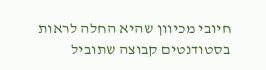חיובי מכיוון שהיא החלה לראות בסטודנטים קבוצה שתוביל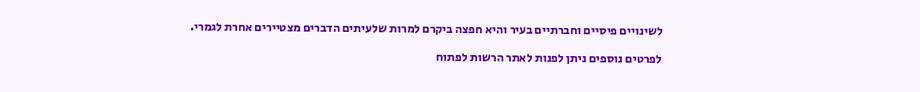לשינויים פיסיים וחברתיים בעיר והיא חפצה ביקרם למרות שלעיתים הדברים מצטיירים אחרת לגמרי.

לפרטים נוספים ניתן לפנות לאתר הרשות לפתוח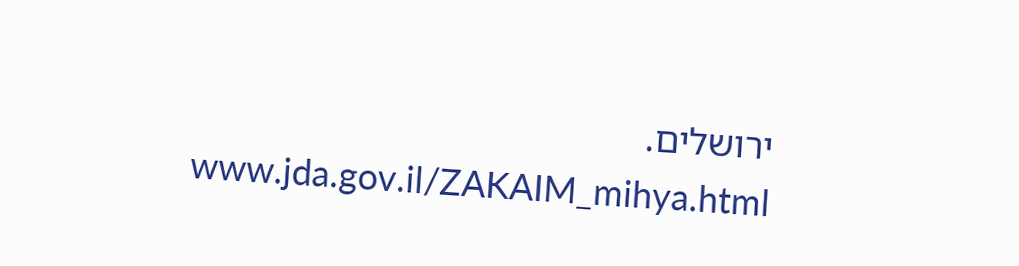ירושלים.                                                           www.jda.gov.il/ZAKAIM_mihya.html